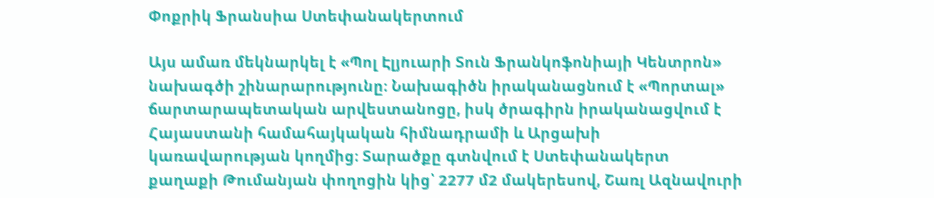Փոքրիկ Ֆրանսիա Ստեփանակերտում

Այս ամառ մեկնարկել է «Պոլ Էլյուարի Տուն Ֆրանկոֆոնիայի Կենտրոն» նախագծի շինարարությունը։ Նախագիծն իրականացնում է «Պորտալ» ճարտարապետական արվեստանոցը, իսկ ծրագիրն իրականացվում է Հայաստանի համահայկական հիմնադրամի և Արցախի կառավարության կողմից։ Տարածքը գտնվում է Ստեփանակերտ քաղաքի Թումանյան փողոցին կից՝ 2277 մ2 մակերեսով, Շառլ Ազնավուրի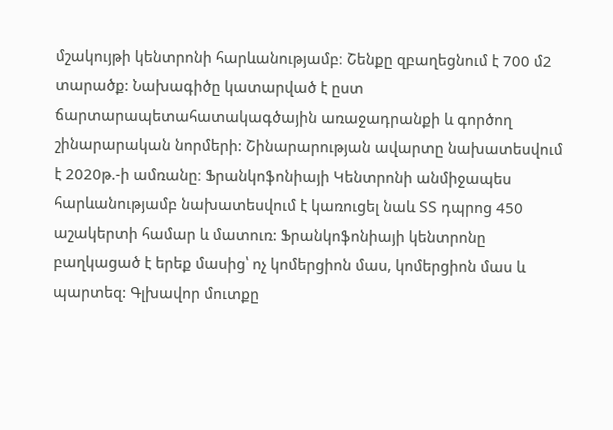մշակույթի կենտրոնի հարևանությամբ։ Շենքը զբաղեցնում է 700 մ2 տարածք: Նախագիծը կատարված է ըստ ճարտարապետահատակագծային առաջադրանքի և գործող շինարարական նորմերի: Շինարարության ավարտը նախատեսվում է 2020թ.-ի ամռանը։ Ֆրանկոֆոնիայի Կենտրոնի անմիջապես հարևանությամբ նախատեսվում է կառուցել նաև ՏՏ դպրոց 450 աշակերտի համար և մատուռ: Ֆրանկոֆոնիայի կենտրոնը բաղկացած է երեք մասից՝ ոչ կոմերցիոն մաս, կոմերցիոն մաս և պարտեզ: Գլխավոր մուտքը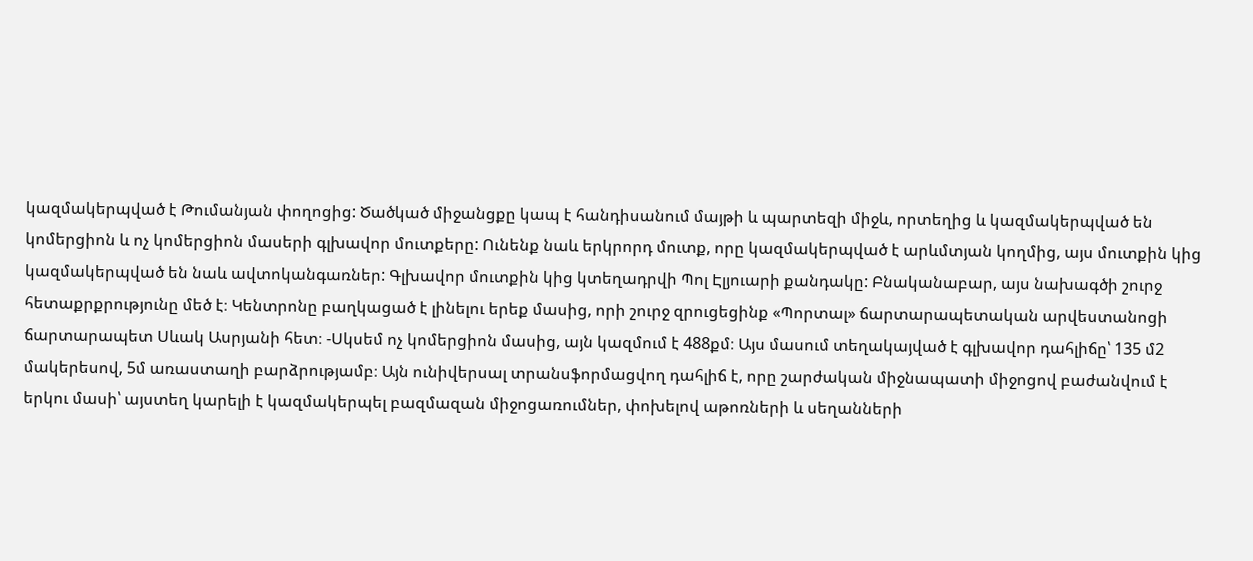կազմակերպված է Թումանյան փողոցից: Ծածկած միջանցքը կապ է հանդիսանում մայթի և պարտեզի միջև, որտեղից և կազմակերպված են կոմերցիոն և ոչ կոմերցիոն մասերի գլխավոր մուտքերը: Ունենք նաև երկրորդ մուտք, որը կազմակերպված է արևմտյան կողմից, այս մուտքին կից կազմակերպված են նաև ավտոկանգառներ: Գլխավոր մուտքին կից կտեղադրվի Պոլ Էլյուարի քանդակը: Բնականաբար, այս նախագծի շուրջ հետաքրքրությունը մեծ է։ Կենտրոնը բաղկացած է լինելու երեք մասից, որի շուրջ զրուցեցինք «Պորտալ» ճարտարապետական արվեստանոցի ճարտարապետ Սևակ Ասրյանի հետ։ -Սկսեմ ոչ կոմերցիոն մասից, այն կազմում է 488քմ։ Այս մասում տեղակայված է գլխավոր դահլիճը՝ 135 մ2 մակերեսով, 5մ առաստաղի բարձրությամբ։ Այն ունիվերսալ տրանսֆորմացվող դահլիճ է, որը շարժական միջնապատի միջոցով բաժանվում է երկու մասի՝ այստեղ կարելի է կազմակերպել բազմազան միջոցառումներ, փոխելով աթոռների և սեղանների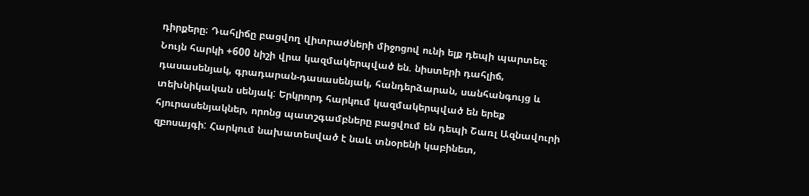դիրքերը։ Դահլիճը բացվող վիտրաժների միջոցով ունի ելք դեպի պարտեզ։ Նույն հարկի +600 նիշի վրա կազմակերպված են. նիստերի դահլիճ, դասասենյակ, գրադարան-դասասենյակ, հանդերձարան, սանհանգույց և տեխնիկական սենյակ: Երկրորդ հարկում կազմակերպված են երեք հյուրասենյակներ, որոնց պատշգամբները բացվում են դեպի Շառլ Ազնավուրի զբոսայգի: Հարկում նախատեսված է նաև տնօրենի կաբինետ,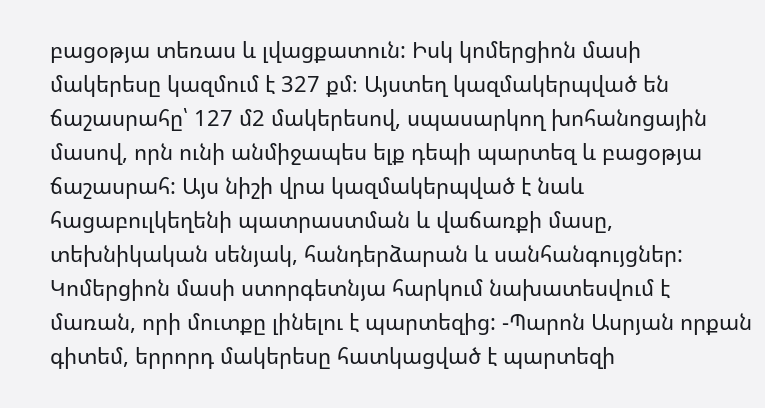բացօթյա տեռաս և լվացքատուն: Իսկ կոմերցիոն մասի մակերեսը կազմում է 327 քմ։ Այստեղ կազմակերպված են ճաշասրահը՝ 127 մ2 մակերեսով, սպասարկող խոհանոցային մասով, որն ունի անմիջապես ելք դեպի պարտեզ և բացօթյա ճաշասրահ: Այս նիշի վրա կազմակերպված է նաև հացաբուլկեղենի պատրաստման և վաճառքի մասը, տեխնիկական սենյակ, հանդերձարան և սանհանգույցներ: Կոմերցիոն մասի ստորգետնյա հարկում նախատեսվում է մառան, որի մուտքը լինելու է պարտեզից: -Պարոն Ասրյան որքան գիտեմ, երրորդ մակերեսը հատկացված է պարտեզի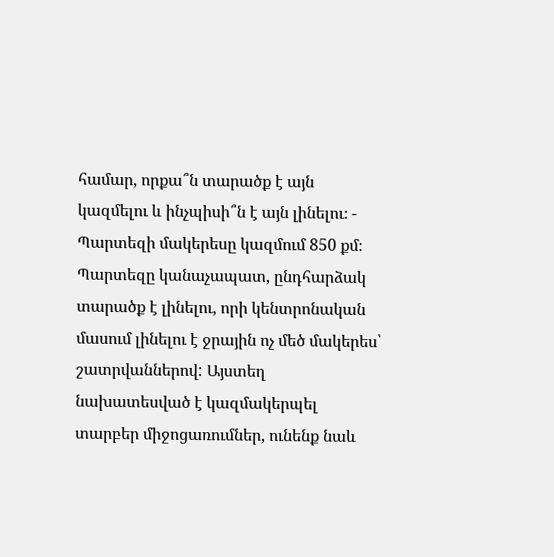համար, որքա՞ն տարածք է այն կազմելու և ինչպիսի՞ն է այն լինելու։ - Պարտեզի մակերեսը կազմում 850 քմ։ Պարտեզը կանաչապատ, ընդհարձակ տարածք է լինելու, որի կենտրոնական մասում լինելու է ջրային ոչ մեծ մակերես՝ շատրվաններով: Այստեղ նախատեսված է կազմակերպել տարբեր միջոցառումներ, ունենք նաև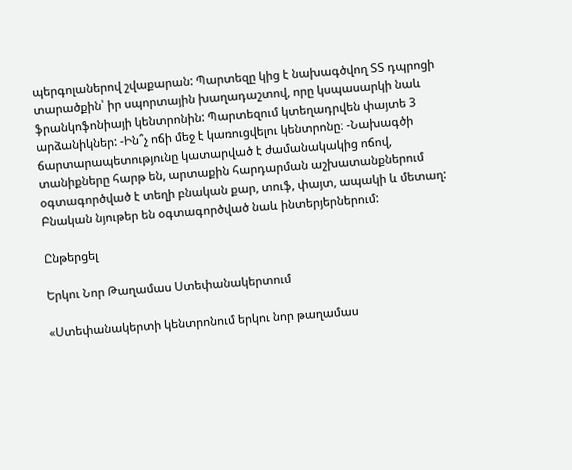պերգոլաներով շվաքարան: Պարտեզը կից է նախագծվող ՏՏ դպրոցի տարածքին՝ իր սպորտային խաղադաշտով, որը կսպասարկի նաև ֆրանկոֆոնիայի կենտրոնին: Պարտեզում կտեղադրվեն փայտե 3 արձանիկներ: -Ին՞չ ոճի մեջ է կառուցվելու կենտրոնը։ -Նախագծի ճարտարապետությունը կատարված է ժամանակակից ոճով, տանիքները հարթ են, արտաքին հարդարման աշխատանքներում օգտագործված է տեղի բնական քար, տուֆ, փայտ, ապակի և մետաղ: Բնական նյութեր են օգտագործված նաև ինտերյերներում:

Ընթերցել

Երկու Նոր Թաղամաս Ստեփանակերտում

«Ստեփանակերտի կենտրոնում երկու նոր թաղամաս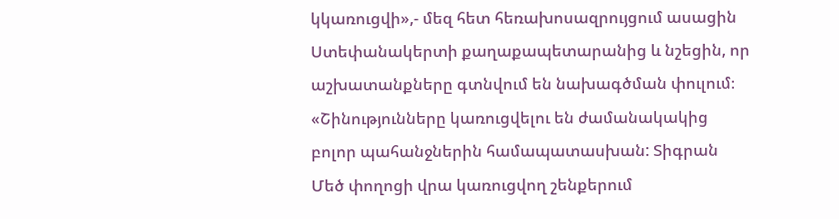կկառուցվի»,- մեզ հետ հեռախոսազրույցում ասացին Ստեփանակերտի քաղաքապետարանից և նշեցին, որ աշխատանքները գտնվում են նախագծման փուլում։ «Շինությունները կառուցվելու են ժամանակակից բոլոր պահանջներին համապատասխան: Տիգրան Մեծ փողոցի վրա կառուցվող շենքերում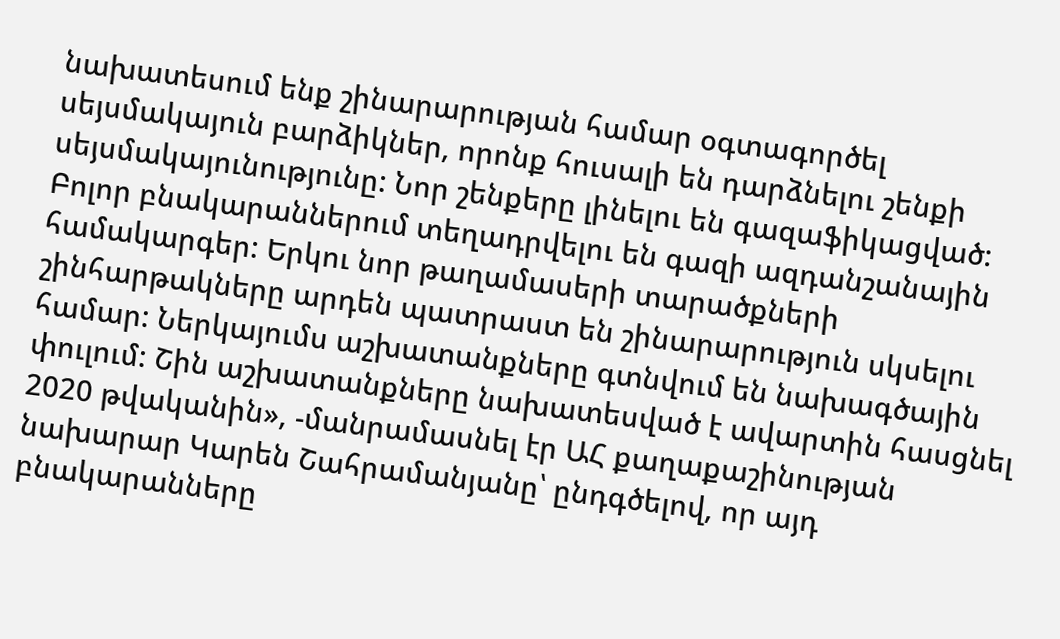նախատեսում ենք շինարարության համար օգտագործել սեյսմակայուն բարձիկներ, որոնք հուսալի են դարձնելու շենքի սեյսմակայունությունը: Նոր շենքերը լինելու են գազաֆիկացված: Բոլոր բնակարաններում տեղադրվելու են գազի ազդանշանային համակարգեր: Երկու նոր թաղամասերի տարածքների շինհարթակները արդեն պատրաստ են շինարարություն սկսելու համար: Ներկայումս աշխատանքները գտնվում են նախագծային փուլում: Շին աշխատանքները նախատեսված է ավարտին հասցնել 2020 թվականին», -մանրամասնել էր ԱՀ քաղաքաշինության նախարար Կարեն Շահրամանյանը՝ ընդգծելով, որ այդ բնակարանները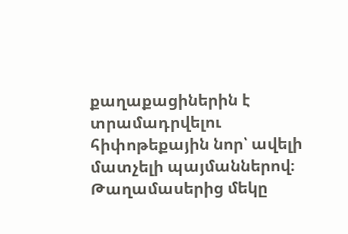քաղաքացիներին է տրամադրվելու հիփոթեքային նոր՝ ավելի մատչելի պայմաններով։ Թաղամասերից մեկը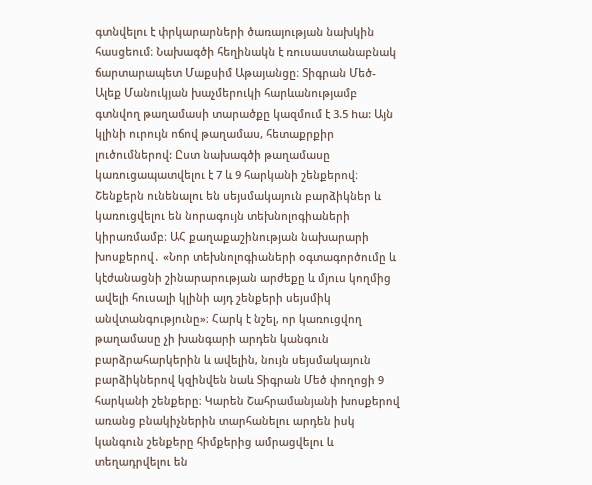գտնվելու է փրկարարների ծառայության նախկին հասցեում։ Նախագծի հեղինակն է ռուսաստանաբնակ ճարտարապետ Մաքսիմ Աթայանցը։ Տիգրան Մեծ-Ալեք Մանուկյան խաչմերուկի հարևանությամբ գտնվող թաղամասի տարածքը կազմում է 3.5 hա: Այն կլինի ուրույն ոճով թաղամաս, հետաքրքիր լուծումներով: Ըստ նախագծի թաղամասը կառուցապատվելու է 7 և 9 հարկանի շենքերով։ Շենքերն ունենալու են սեյսմակայուն բարձիկներ և կառուցվելու են նորագույն տեխնոլոգիաների կիրառմամբ։ ԱՀ քաղաքաշինության նախարարի խոսքերով․ «Նոր տեխնոլոգիաների օգտագործումը և կէժանացնի շինարարության արժեքը և մյուս կողմից ավելի հուսալի կլինի այդ շենքերի սեյսմիկ անվտանգությունը»։ Հարկ է նշել, որ կառուցվող թաղամասը չի խանգարի արդեն կանգուն բարձրահարկերին և ավելին, նույն սեյսմակայուն բարձիկներով կզինվեն նաև Տիգրան Մեծ փողոցի 9 հարկանի շենքերը։ Կարեն Շահրամանյանի խոսքերով առանց բնակիչներին տարհանելու արդեն իսկ կանգուն շենքերը հիմքերից ամրացվելու և տեղադրվելու են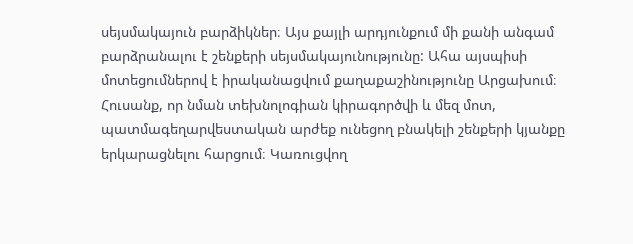սեյսմակայուն բարձիկներ։ Այս քայլի արդյունքում մի քանի անգամ բարձրանալու է շենքերի սեյսմակայունությունը: Ահա այսպիսի մոտեցումներով է իրականացվում քաղաքաշինությունը Արցախում։ Հուսանք, որ նման տեխնոլոգիան կիրագործվի և մեզ մոտ, պատմագեղարվեստական արժեք ունեցող բնակելի շենքերի կյանքը երկարացնելու հարցում։ Կառուցվող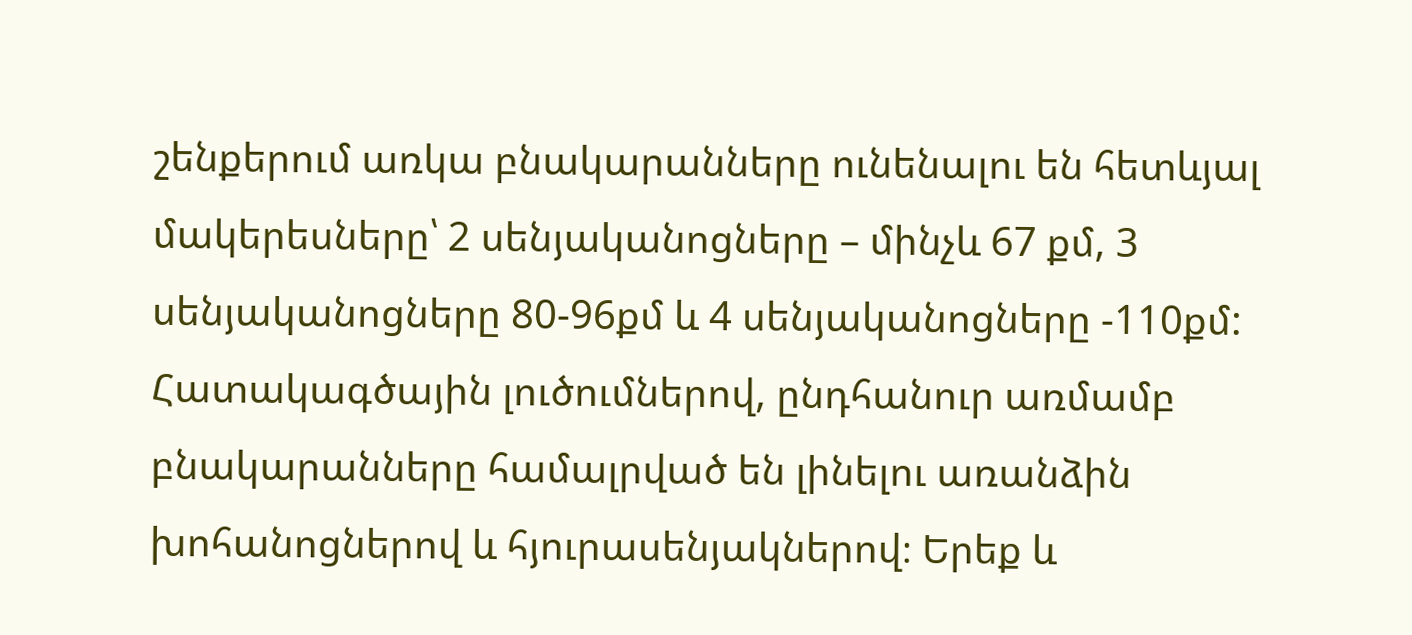շենքերում առկա բնակարանները ունենալու են հետևյալ մակերեսները՝ 2 սենյականոցները – մինչև 67 քմ, 3 սենյականոցները 80-96քմ և 4 սենյականոցները -110քմ: Հատակագծային լուծումներով, ընդհանուր առմամբ բնակարանները համալրված են լինելու առանձին խոհանոցներով և հյուրասենյակներով։ Երեք և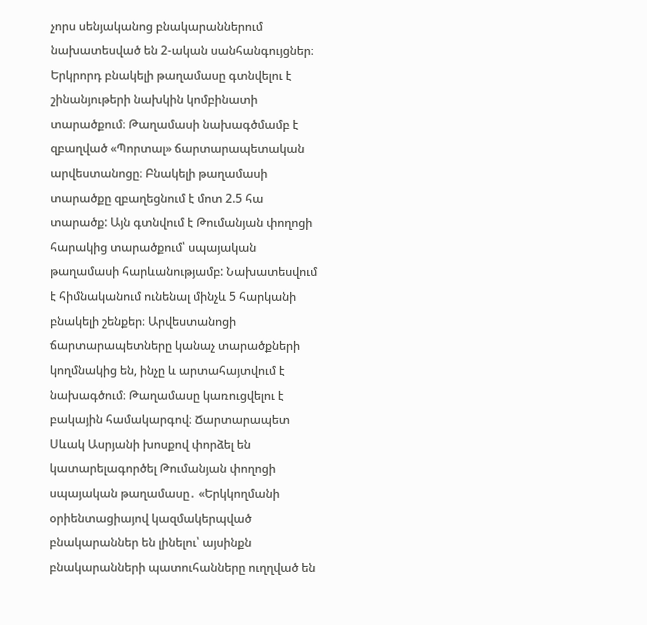չորս սենյականոց բնակարաններում նախատեսված են 2-ական սանհանգույցներ։ Երկրորդ բնակելի թաղամասը գտնվելու է շինանյութերի նախկին կոմբինատի տարածքում։ Թաղամասի նախագծմամբ է զբաղված «Պորտալ» ճարտարապետական արվեստանոցը։ Բնակելի թաղամասի տարածքը զբաղեցնում է մոտ 2.5 հա տարածք: Այն գտնվում է Թումանյան փողոցի հարակից տարածքում՝ սպայական թաղամասի հարևանությամբ: Նախատեսվում է հիմնականում ունենալ մինչև 5 հարկանի բնակելի շենքեր։ Արվեստանոցի ճարտարապետները կանաչ տարածքների կողմնակից են, ինչը և արտահայտվում է նախագծում։ Թաղամասը կառուցվելու է բակային համակարգով։ Ճարտարապետ Սևակ Ասրյանի խոսքով փորձել են կատարելագործել Թումանյան փողոցի սպայական թաղամասը․ «Երկկողմանի օրիենտացիայով կազմակերպված բնակարաններ են լինելու՝ այսինքն բնակարանների պատուհանները ուղղված են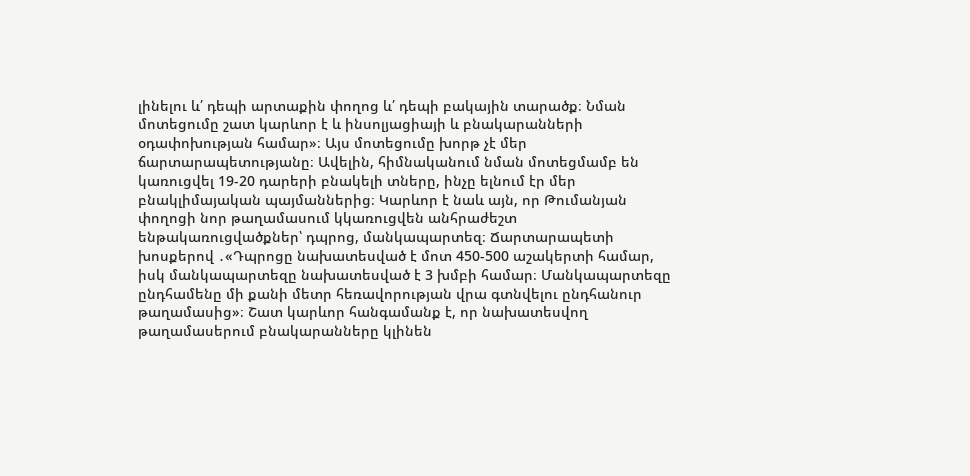լինելու և՛ դեպի արտաքին փողոց և՛ դեպի բակային տարածք։ Նման մոտեցումը շատ կարևոր է և ինսոլյացիայի և բնակարանների օդափոխության համար»։ Այս մոտեցումը խորթ չէ մեր ճարտարապետությանը։ Ավելին, հիմնականում նման մոտեցմամբ են կառուցվել 19-20 դարերի բնակելի տները, ինչը ելնում էր մեր բնակլիմայական պայմաններից։ Կարևոր է նաև այն, որ Թումանյան փողոցի նոր թաղամասում կկառուցվեն անհրաժեշտ ենթակառուցվածքներ՝ դպրոց, մանկապարտեզ։ Ճարտարապետի խոսքերով ․«Դպրոցը նախատեսված է մոտ 450-500 աշակերտի համար, իսկ մանկապարտեզը նախատեսված է 3 խմբի համար։ Մանկապարտեզը ընդհամենը մի քանի մետր հեռավորության վրա գտնվելու ընդհանուր թաղամասից»։ Շատ կարևոր հանգամանք է, որ նախատեսվող թաղամասերում բնակարանները կլինեն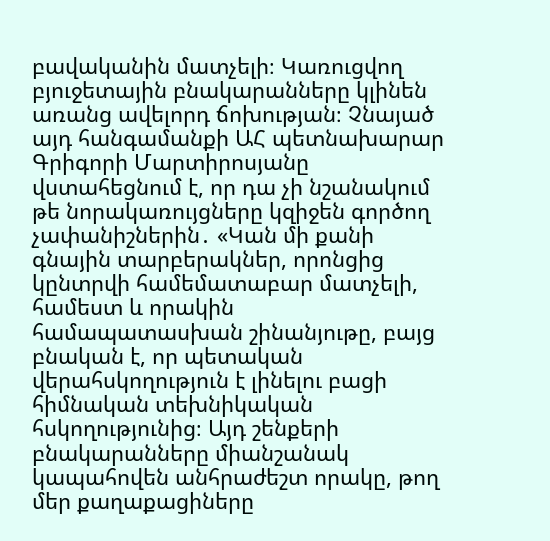բավականին մատչելի։ Կառուցվող բյուջետային բնակարանները կլինեն առանց ավելորդ ճոխության։ Չնայած այդ հանգամանքի ԱՀ պետնախարար Գրիգորի Մարտիրոսյանը վստահեցնում է, որ դա չի նշանակում թե նորակառույցները կզիջեն գործող չափանիշներին․ «Կան մի քանի գնային տարբերակներ, որոնցից կընտրվի համեմատաբար մատչելի, համեստ և որակին համապատասխան շինանյութը, բայց բնական է, որ պետական վերահսկողություն է լինելու բացի հիմնական տեխնիկական հսկողությունից։ Այդ շենքերի բնակարանները միանշանակ կապահովեն անհրաժեշտ որակը, թող մեր քաղաքացիները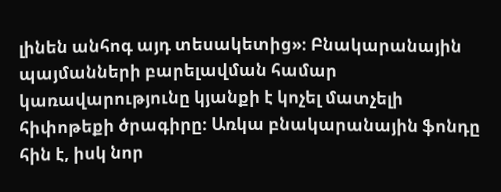լինեն անհոգ այդ տեսակետից»։ Բնակարանային պայմանների բարելավման համար կառավարությունը կյանքի է կոչել մատչելի հիփոթեքի ծրագիրը։ Առկա բնակարանային ֆոնդը հին է, իսկ նոր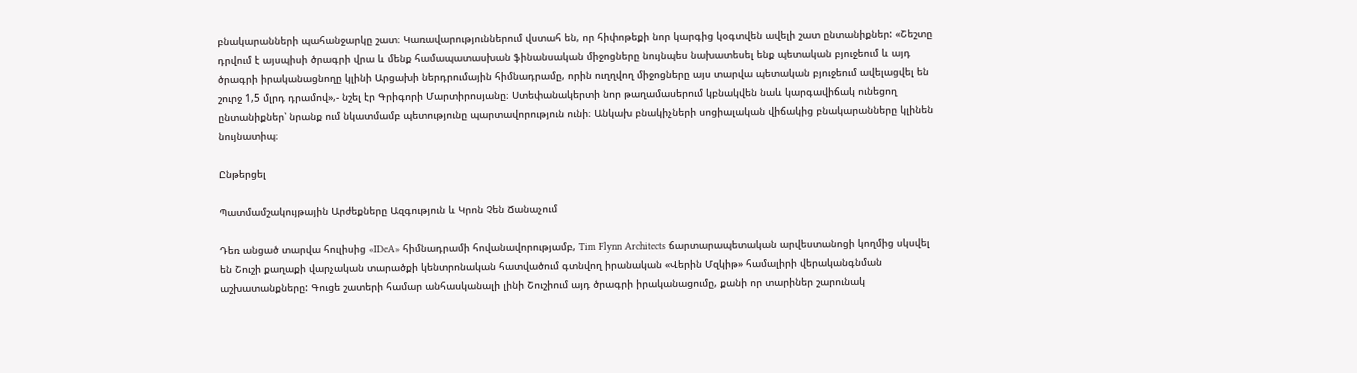բնակարանների պահանջարկը շատ։ Կառավարություններում վստահ են, որ հիփոթեքի նոր կարգից կօգտվեն ավելի շատ ընտանիքներ: «Շեշտը դրվում է այսպիսի ծրագրի վրա և մենք համապատասխան ֆինանսական միջոցները նույնպես նախատեսել ենք պետական բյուջեում և այդ ծրագրի իրականացնողը կլինի Արցախի ներդրումային հիմնադրամը, որին ուղղվող միջոցները այս տարվա պետական բյուջեում ավելացվել են շուրջ 1,5 մլրդ դրամով»,- նշել էր Գրիգորի Մարտիրոսյանը։ Ստեփանակերտի նոր թաղամասերում կբնակվեն նաև կարգավիճակ ունեցող ընտանիքներ՝ նրանք ում նկատմամբ պետությունը պարտավորություն ունի։ Անկախ բնակիչների սոցիալական վիճակից բնակարանները կլինեն նույնատիպ։

Ընթերցել

Պատմամշակույթային Արժեքները Ազգություն և Կրոն Չեն Ճանաչում

Դեռ անցած տարվա հուլիսից «IDeA» հիմնադրամի հովանավորությամբ, Tim Flynn Architects ճարտարապետական արվեստանոցի կողմից սկսվել են Շուշի քաղաքի վարչական տարածքի կենտրոնական հատվածում գտնվող իրանական «Վերին Մզկիթ» համալիրի վերականգնման աշխատանքները: Գուցե շատերի համար անհասկանալի լինի Շուշիում այդ ծրագրի իրականացումը, քանի որ տարիներ շարունակ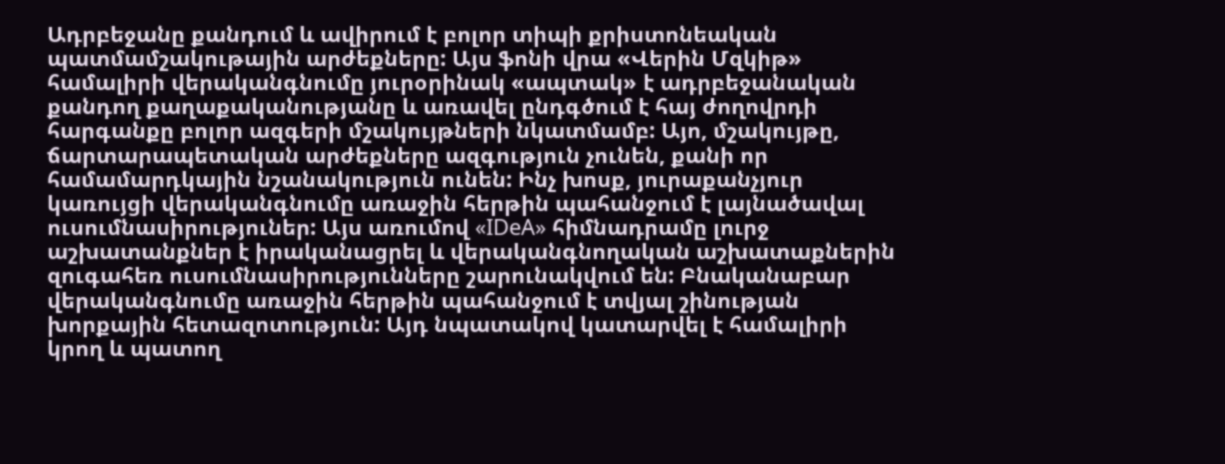Ադրբեջանը քանդում և ավիրում է բոլոր տիպի քրիստոնեական պատմամշակութային արժեքները: Այս ֆոնի վրա «Վերին Մզկիթ» համալիրի վերականգնումը յուրօրինակ «ապտակ» է ադրբեջանական քանդող քաղաքականությանը և առավել ընդգծում է հայ ժողովրդի հարգանքը բոլոր ազգերի մշակույթների նկատմամբ: Այո, մշակույթը, ճարտարապետական արժեքները ազգություն չունեն, քանի որ համամարդկային նշանակություն ունեն: Ինչ խոսք, յուրաքանչյուր կառույցի վերականգնումը առաջին հերթին պահանջում է լայնածավալ ուսումնասիրություներ: Այս առումով «IDeA» հիմնադրամը լուրջ աշխատանքներ է իրականացրել և վերականգնողական աշխատաքներին զուգահեռ ուսումնասիրությունները շարունակվում են: Բնականաբար վերականգնումը առաջին հերթին պահանջում է տվյալ շինության խորքային հետազոտություն: Այդ նպատակով կատարվել է համալիրի կրող և պատող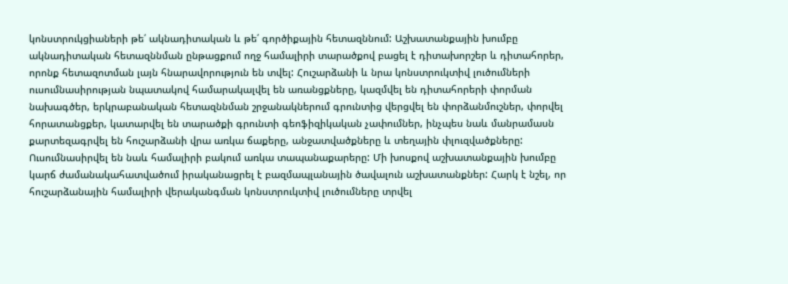կոնստրուկցիաների թե՛ ակնադիտական և թե՛ գործիքային հետազննում: Աշխատանքային խումբը ակնադիտական հետազննման ընթացքում ողջ համալիրի տարածքով բացել է դիտախորշեր և դիտահորեր, որոնք հետազոտման լայն հնարավորություն են տվել: Հուշարձանի և նրա կոնստրուկտիվ լուծումների ուսումնասիրության նպատակով համարակալվել են առանցքները, կազմվել են դիտահորերի փորման նախագծեր, երկրաբանական հետազննման շրջանակներում գրունտից վերցվել են փորձանմուշներ, փորվել հորատանցքեր, կատարվել են տարածքի գրունտի գեոֆիզիկական չափումներ, ինչպես նաև մանրամասն քարտեզագրվել են հուշարձանի վրա առկա ճաքերը, անջատվածքները և տեղային փլուզվածքները: Ուսումնասիրվել են նաև համալիրի բակում առկա տապանաքարերը: Մի խոսքով աշխատանքային խումբը կարճ ժամանակահատվածում իրականացրել է բազմապլանային ծավալուն աշխատանքներ: Հարկ է նշել, որ հուշարձանային համալիրի վերականգման կոնստրուկտիվ լուծումները տրվել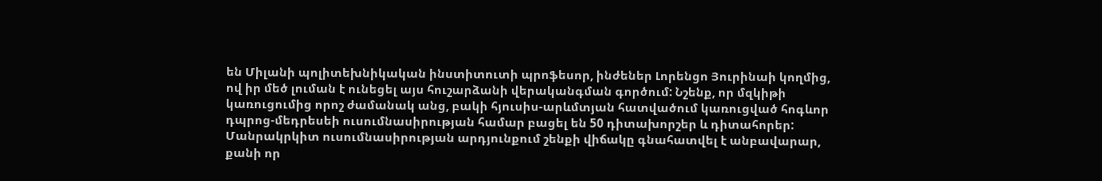են Միլանի պոլիտեխնիկական ինստիտուտի պրոֆեսոր, ինժեներ Լորենցո Յուրինաի կողմից, ով իր մեծ լուման է ունեցել այս հուշարձանի վերականգման գործում: Նշենք, որ մզկիթի կառուցումից որոշ ժամանակ անց, բակի հյուսիս-արևմտյան հատվածում կառուցված հոգևոր դպրոց-մեդրեսեի ուսումնասիրության համար բացել են 50 դիտախորշեր և դիտահորեր: Մանրակրկիտ ուսումնասիրության արդյունքում շենքի վիճակը գնահատվել է անբավարար, քանի որ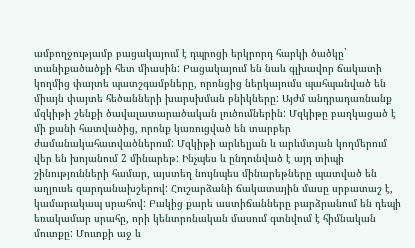ամբողջությամբ բացակայում է դպրոցի երկրորդ հարկի ծածկը` տանիքածածքի հետ միասին: Բացակայում են նաև գլխավոր ճակատի կողմից փայտե պատշգամբները, որոնցից ներկայումս պահպանված են միայն փայտե հեծանների խարսխման բնիկները: Այժմ անդրադառնանք մզկիթի շենքի ծավալատարածական լուծումներին: Մզկիթը բաղկացած է մի քանի հատվածից, որոնք կառուցված են տարբեր ժամանակահատվածներում: Մզկիթի արևելյան և արևմտյան կողմերում վեր են խոյանում 2 մինարեթ: Ինչպես և ընդունված է այդ տիպի շինությունների համար, այստեղ նույնպես մինարեթները պատված են աղյուսե զարդանախշերով: Հուշարձանի ճակատային մասը սրբատաշ է, կամարակապ սրահով: Բակից քարե աստիճանները բարձրանում են դեպի եռակամար սրահը, որի կենտրոնական մասում գտնվում է հիմնական մուտքը: Մուտքի աջ և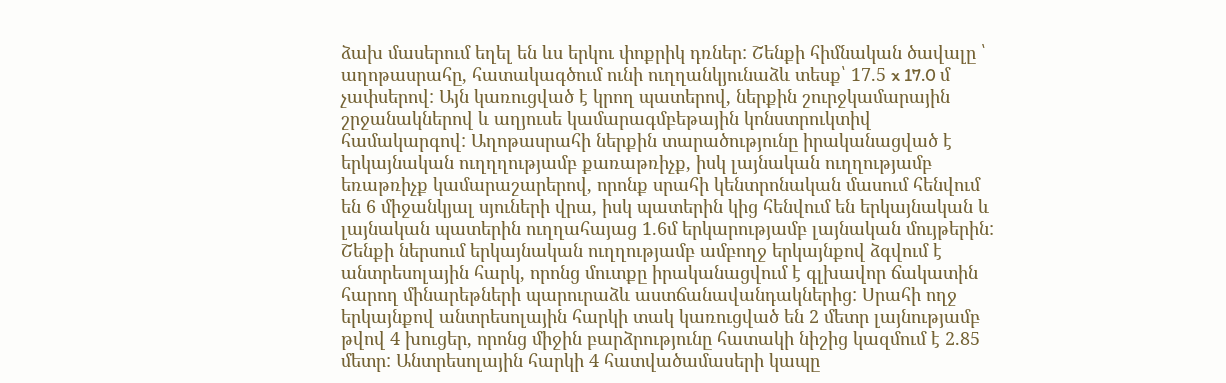ձախ մասերում եղել են ևս երկու փոքրիկ դռներ: Շենքի հիմնական ծավալը ՝ աղոթասրահը, հատակագծում ունի ուղղանկյունաձև տեսք՝ 17.5 x 17.0 մ չափսերով: Այն կառուցված է կրող պատերով, ներքին շուրջկամարային շրջանակներով և աղյուսե կամարագմբեթային կոնստրուկտիվ համակարգով: Աղոթասրահի ներքին տարածությունը իրականացված է երկայնական ուղղղությամբ քառաթռիչք, իսկ լայնական ուղղությամբ եռաթռիչք կամարաշարերով, որոնք սրահի կենտրոնական մասում հենվում են 6 միջանկյալ սյուների վրա, իսկ պատերին կից հենվում են երկայնական և լայնական պատերին ուղղահայաց 1.6մ երկարությամբ լայնական մույթերին: Շենքի ներսում երկայնական ուղղությամբ ամբողջ երկայնքով ձգվում է անտրեսոլային հարկ, որոնց մուտքը իրականացվում է գլխավոր ճակատին հարող մինարեթների պարուրաձև աստճանավանդակներից: Սրահի ողջ երկայնքով անտրեսոլային հարկի տակ կառուցված են 2 մետր լայնությամբ թվով 4 խուցեր, որոնց միջին բարձրությունը հատակի նիշից կազմում է 2.85 մետր: Անտրեսոլային հարկի 4 հատվածամասերի կապը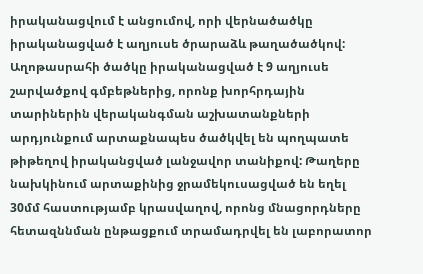իրականացվում է անցումով, որի վերնածածկը իրականացված է աղյուսե ծրարաձև թաղածածկով: Աղոթասրահի ծածկը իրականացված է 9 աղյուսե շարվածքով գմբեթներից, որոնք խորհրդային տարիներին վերականգման աշխատանքների արդյունքում արտաքնապես ծածկվել են պողպատե թիթեղով իրականցված լանջավոր տանիքով: Թաղերը նախկինում արտաքինից ջրամեկուսացված են եղել 30մմ հաստությամբ կրասվաղով, որոնց մնացորդները հետազննման ընթացքում տրամադրվել են լաբորատոր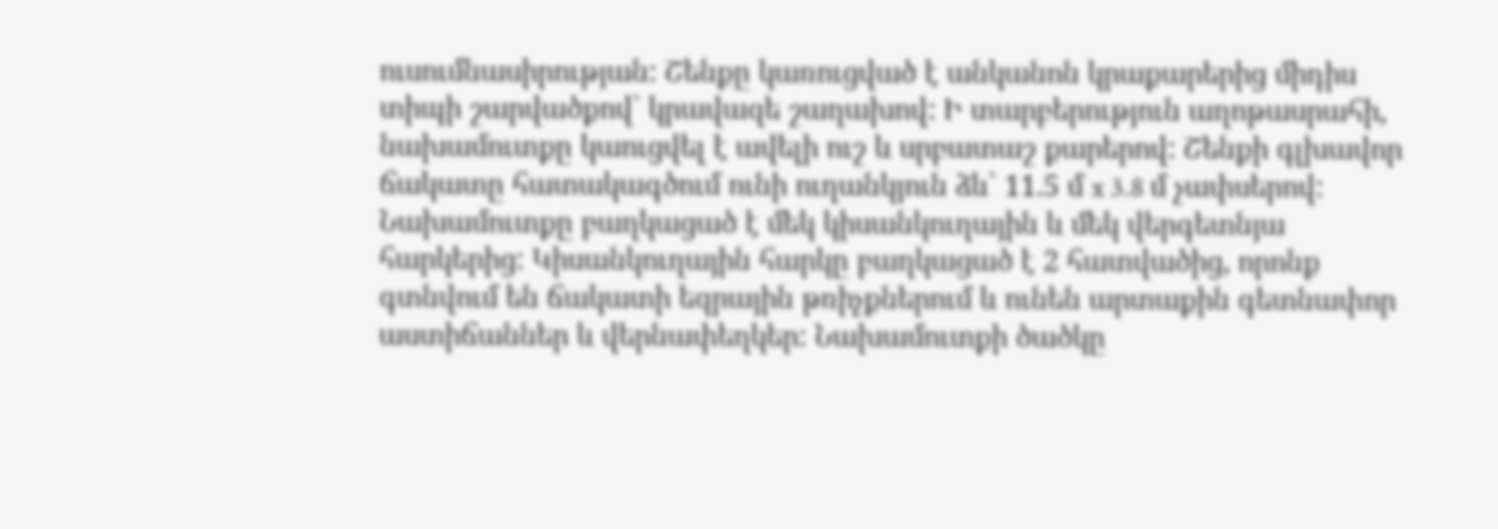ուսումնասիրության: Շենքը կառուցված է անկանոն կրաքարերից միդիս տիպի շարվածքով՝ կրավազե շաղախով: Ի տարբերություն աղոթասրահի, նախամուտքը կաուցվել է ավելի ուշ և սրբատաշ քարերով: Շենքի գլխավոր ճակատը հատակագծում ունի ուղանկյուն ձև՝ 11.5 մ x 3.8 մ չափսերով: Նախամուտքը բաղկացած է մեկ կիսանկուղային և մեկ վերգետնյա հարկերից: Կիսանկուղային հարկը բաղկացած է 2 հատվածից, որոնք գտնվում են ճակատի եզրային թռիչքներում և ունեն արտաքին գետնափոր աստիճաններ և վերնափեղկեր: Նախամուտքի ծածկը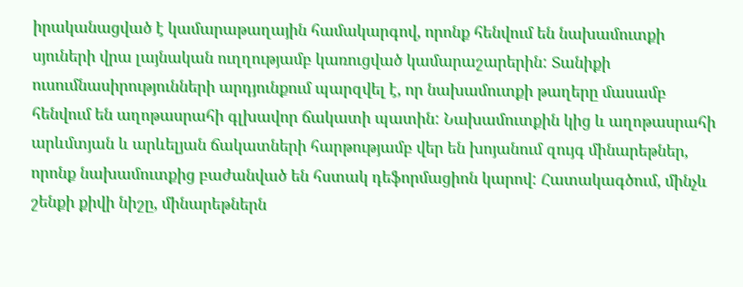իրականացված է կամարաթաղային համակարգով, որոնք հենվում են նախամուտքի սյուների վրա լայնական ուղղությամբ կառուցված կամարաշարերին: Տանիքի ուսումնասիրությունների արդյունքում պարզվել է, որ նախամուտքի թաղերը մասամբ հենվում են աղոթասրահի գլխավոր ճակատի պատին: Նախամուտքին կից և աղոթասրահի արևմտյան և արևելյան ճակատների հարթությամբ վեր են խոյանում զույգ մինարեթներ, որոնք նախամուտքից բաժանված են հստակ դեֆորմացիոն կարով: Հատակագծում, մինչև շենքի քիվի նիշը, մինարեթներն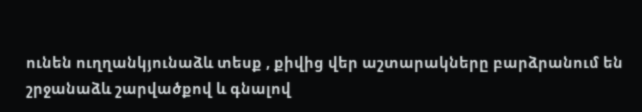ունեն ուղղանկյունաձև տեսք , քիվից վեր աշտարակները բարձրանում են շրջանաձև շարվածքով և գնալով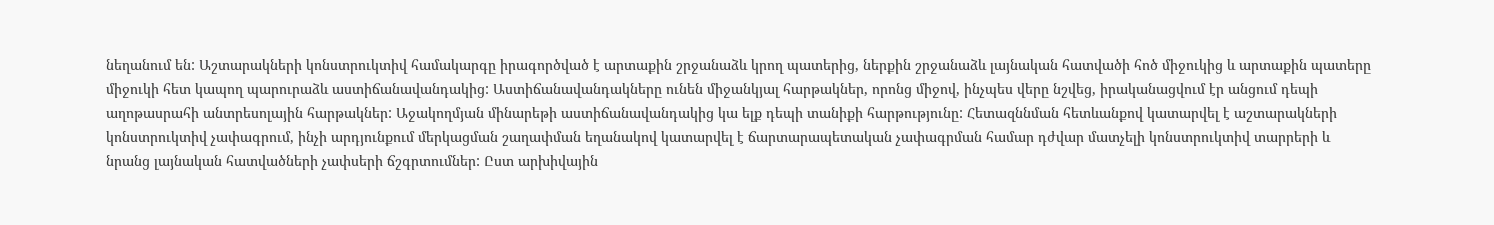նեղանում են: Աշտարակների կոնստրուկտիվ համակարգը իրագործված է արտաքին շրջանաձև կրող պատերից, ներքին շրջանաձև լայնական հատվածի հոծ միջուկից և արտաքին պատերը միջուկի հետ կապող պարուրաձև աստիճանավանդակից: Աստիճանավանդակները ունեն միջանկյալ հարթակներ, որոնց միջով, ինչպես վերը նշվեց, իրականացվում էր անցում դեպի աղոթասրահի անտրեսոլային հարթակներ: Աջակողմյան մինարեթի աստիճանավանդակից կա ելք դեպի տանիքի հարթությունը: Հետազննման հետևանքով կատարվել է աշտարակների կոնստրուկտիվ չափագրում, ինչի արդյունքում մերկացման շաղափման եղանակով կատարվել է ճարտարապետական չափագրման համար դժվար մատչելի կոնստրուկտիվ տարրերի և նրանց լայնական հատվածների չափսերի ճշգրտումներ: Ըստ արխիվային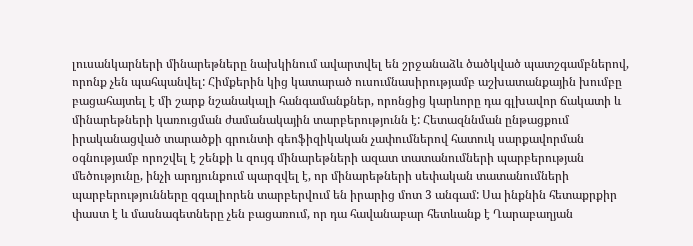լուսանկարների մինարեթները նախկինում ավարտվել են շրջանաձև ծածկված պատշգամբներով, որոնք չեն պահպանվել: Հիմքերին կից կատարած ուսումնասիրությամբ աշխատանքային խումբը բացահայտել է մի շարք նշանակալի հանգամանքներ, որոնցից կարևորը դա գլխավոր ճակատի և մինարեթների կառուցման ժամանակային տարբերությունն է: Հետազննման ընթացքում իրականացված տարածքի գրունտի գեոֆիզիկական չափումներով հատուկ սարքավորման օգնությամբ որոշվել է շենքի և զույգ մինարեթների ազատ տատանումների պարբերության մեծությունը, ինչի արդյունքում պարզվել է, որ մինարեթների սեփական տատանումների պարբերությունները զգալիորեն տարբերվում են իրարից մոտ 3 անգամ: Սա ինքնին հետաքրքիր փաստ է և մասնագետները չեն բացառում, որ դա հավանաբար հետևանք է Ղարաբաղյան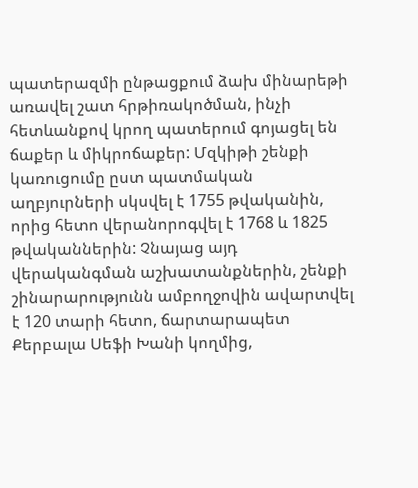պատերազմի ընթացքում ձախ մինարեթի առավել շատ հրթիռակոծման, ինչի հետևանքով կրող պատերում գոյացել են ճաքեր և միկրոճաքեր: Մզկիթի շենքի կառուցումը ըստ պատմական աղբյուրների սկսվել է 1755 թվականին, որից հետո վերանորոգվել է 1768 և 1825 թվականներին: Չնայաց այդ վերականգման աշխատանքներին, շենքի շինարարությունն ամբողջովին ավարտվել է 120 տարի հետո, ճարտարապետ Քերբալա Սեֆի Խանի կողմից,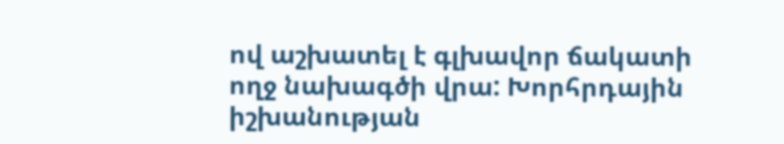ով աշխատել է գլխավոր ճակատի ողջ նախագծի վրա: Խորհրդային իշխանության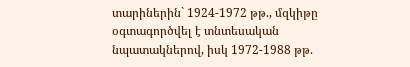տարիներին` 1924-1972 թթ., մզկիթը օգտագործվել է տնտեսական նպատակներով, իսկ 1972-1988 թթ.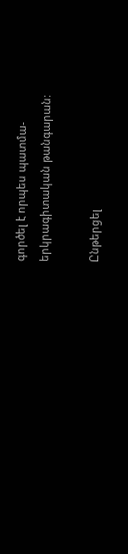գործել է որպես պատմա-երկրագիտական թանգարան:

Ընթերցել